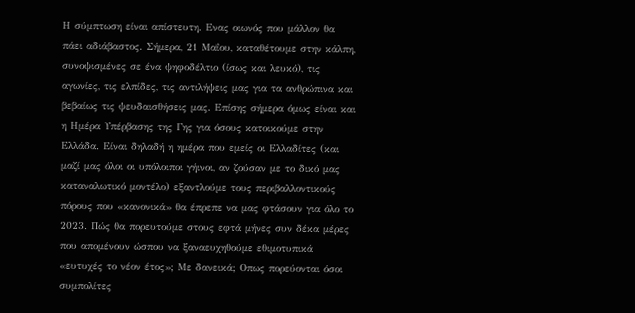Η σύμπτωση είναι απίστευτη. Ενας οιωνός που μάλλον θα πάει αδιάβαστος. Σήμερα, 21 Μαΐου, καταθέτουμε στην κάλπη, συνοψισμένες σε ένα ψηφοδέλτιο (ίσως και λευκό), τις αγωνίες, τις ελπίδες, τις αντιλήψεις μας για τα ανθρώπινα και βεβαίως τις ψευδαισθήσεις μας. Επίσης σήμερα όμως είναι και η Ημέρα Υπέρβασης της Γης για όσους κατοικούμε στην Ελλάδα. Είναι δηλαδή η ημέρα που εμείς οι Ελλαδίτες (και μαζί μας όλοι οι υπόλοιποι γήινοι, αν ζούσαν με το δικό μας καταναλωτικό μοντέλο) εξαντλούμε τους περιβαλλοντικούς πόρους που «κανονικά» θα έπρεπε να μας φτάσουν για όλο το 2023. Πώς θα πορευτούμε στους εφτά μήνες συν δέκα μέρες που απομένουν ώσπου να ξαναευχηθούμε εθιμοτυπικά «ευτυχές το νέον έτος»; Με δανεικά; Οπως πορεύονται όσοι συμπολίτες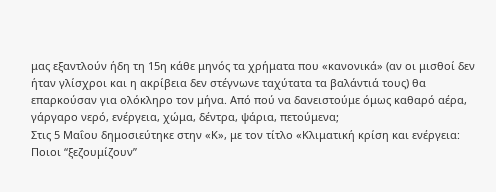μας εξαντλούν ήδη τη 15η κάθε μηνός τα χρήματα που «κανονικά» (αν οι μισθοί δεν ήταν γλίσχροι και η ακρίβεια δεν στέγνωνε ταχύτατα τα βαλάντιά τους) θα επαρκούσαν για ολόκληρο τον μήνα. Από πού να δανειστούμε όμως καθαρό αέρα, γάργαρο νερό, ενέργεια, χώμα, δέντρα, ψάρια, πετούμενα;
Στις 5 Μαΐου δημοσιεύτηκε στην «Κ», με τον τίτλο «Κλιματική κρίση και ενέργεια: Ποιοι “ξεζουμίζουν”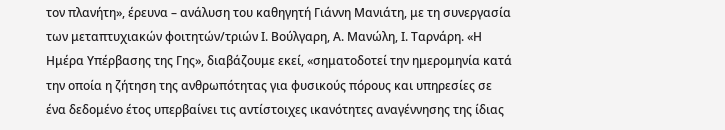τον πλανήτη», έρευνα – ανάλυση του καθηγητή Γιάννη Μανιάτη, με τη συνεργασία των μεταπτυχιακών φοιτητών/τριών Ι. Βούλγαρη, Α. Μανώλη, Ι. Ταρνάρη. «Η Ημέρα Υπέρβασης της Γης», διαβάζουμε εκεί, «σηματοδοτεί την ημερομηνία κατά την οποία η ζήτηση της ανθρωπότητας για φυσικούς πόρους και υπηρεσίες σε ένα δεδομένο έτος υπερβαίνει τις αντίστοιχες ικανότητες αναγέννησης της ίδιας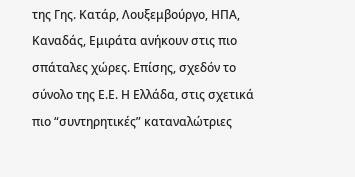της Γης. Κατάρ, Λουξεμβούργο, ΗΠΑ, Καναδάς, Εμιράτα ανήκουν στις πιο σπάταλες χώρες. Επίσης, σχεδόν το σύνολο της Ε.Ε. Η Ελλάδα, στις σχετικά πιο “συντηρητικές” καταναλώτριες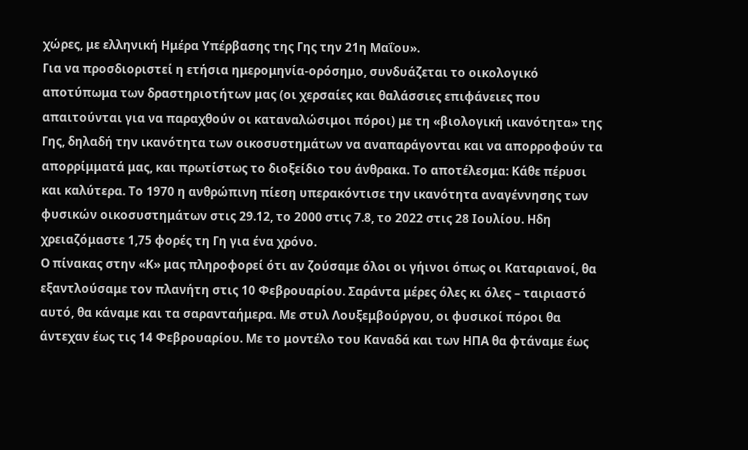χώρες, με ελληνική Ημέρα Υπέρβασης της Γης την 21η Μαΐου».
Για να προσδιοριστεί η ετήσια ημερομηνία-ορόσημο, συνδυάζεται το οικολογικό αποτύπωμα των δραστηριοτήτων μας (οι χερσαίες και θαλάσσιες επιφάνειες που απαιτούνται για να παραχθούν οι καταναλώσιμοι πόροι) με τη «βιολογική ικανότητα» της Γης, δηλαδή την ικανότητα των οικοσυστημάτων να αναπαράγονται και να απορροφούν τα απορρίμματά μας, και πρωτίστως το διοξείδιο του άνθρακα. Το αποτέλεσμα: Κάθε πέρυσι και καλύτερα. Το 1970 η ανθρώπινη πίεση υπερακόντισε την ικανότητα αναγέννησης των φυσικών οικοσυστημάτων στις 29.12, το 2000 στις 7.8, το 2022 στις 28 Ιουλίου. Ηδη χρειαζόμαστε 1,75 φορές τη Γη για ένα χρόνο.
Ο πίνακας στην «Κ» μας πληροφορεί ότι αν ζούσαμε όλοι οι γήινοι όπως οι Καταριανοί, θα εξαντλούσαμε τον πλανήτη στις 10 Φεβρουαρίου. Σαράντα μέρες όλες κι όλες – ταιριαστό αυτό, θα κάναμε και τα σαρανταήμερα. Με στυλ Λουξεμβούργου, οι φυσικοί πόροι θα άντεχαν έως τις 14 Φεβρουαρίου. Με το μοντέλο του Καναδά και των ΗΠΑ θα φτάναμε έως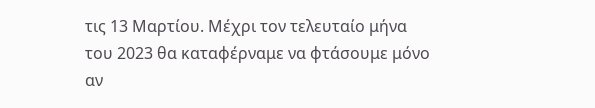τις 13 Μαρτίου. Μέχρι τον τελευταίο μήνα του 2023 θα καταφέρναμε να φτάσουμε μόνο αν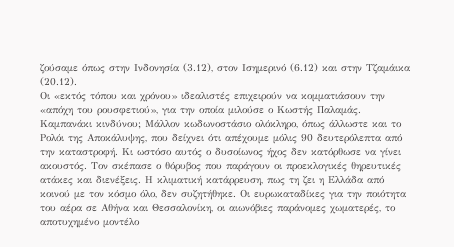ζούσαμε όπως στην Ινδονησία (3.12), στον Ισημερινό (6.12) και στην Τζαμάικα (20.12).
Oι «εκτός τόπου και χρόνου» ιδεαλιστές επιχειρούν να κομματιάσουν την «απόχη του ρουσφετιού», για την οποία μιλούσε ο Κωστής Παλαμάς.
Καμπανάκι κινδύνου; Μάλλον κωδωνοστάσιο ολόκληρο, όπως άλλωστε και το Ρολόι της Αποκάλυψης, που δείχνει ότι απέχουμε μόλις 90 δευτερόλεπτα από την καταστροφή. Κι ωστόσο αυτός ο δυσοίωνος ήχος δεν κατόρθωσε να γίνει ακουστός. Τον σκέπασε ο θόρυβος που παράγουν οι προεκλογικές θηρευτικές ατάκες και διενέξεις. Η κλιματική κατάρρευση, πως τη ζει η Ελλάδα από κοινού με τον κόσμο όλο, δεν συζητήθηκε. Οι ευρωκαταδίκες για την ποιότητα του αέρα σε Αθήνα και Θεσσαλονίκη, οι αιωνόβιες παράνομες χωματερές, το αποτυχημένο μοντέλο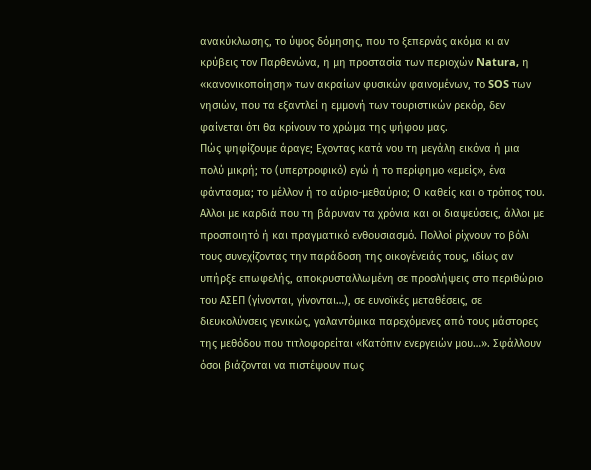ανακύκλωσης, το ύψος δόμησης, που το ξεπερνάς ακόμα κι αν κρύβεις τον Παρθενώνα, η μη προστασία των περιοχών Natura, η «κανονικοποίηση» των ακραίων φυσικών φαινομένων, το SOS των νησιών, που τα εξαντλεί η εμμονή των τουριστικών ρεκόρ, δεν φαίνεται ότι θα κρίνουν το χρώμα της ψήφου μας.
Πώς ψηφίζουμε άραγε; Εχοντας κατά νου τη μεγάλη εικόνα ή μια πολύ μικρή; το (υπερτροφικό) εγώ ή το περίφημο «εμείς», ένα φάντασμα; το μέλλον ή το αύριο-μεθαύριο; Ο καθείς και ο τρόπος του. Αλλοι με καρδιά που τη βάρυναν τα χρόνια και οι διαψεύσεις, άλλοι με προσποιητό ή και πραγματικό ενθουσιασμό. Πολλοί ρίχνουν το βόλι τους συνεχίζοντας την παράδοση της οικογένειάς τους, ιδίως αν υπήρξε επωφελής, αποκρυσταλλωμένη σε προσλήψεις στο περιθώριο του ΑΣΕΠ (γίνονται, γίνονται…), σε ευνοϊκές μεταθέσεις, σε διευκολύνσεις γενικώς, γαλαντόμικα παρεχόμενες από τους μάστορες της μεθόδου που τιτλοφορείται «Κατόπιν ενεργειών μου…». Σφάλλουν όσοι βιάζονται να πιστέψουν πως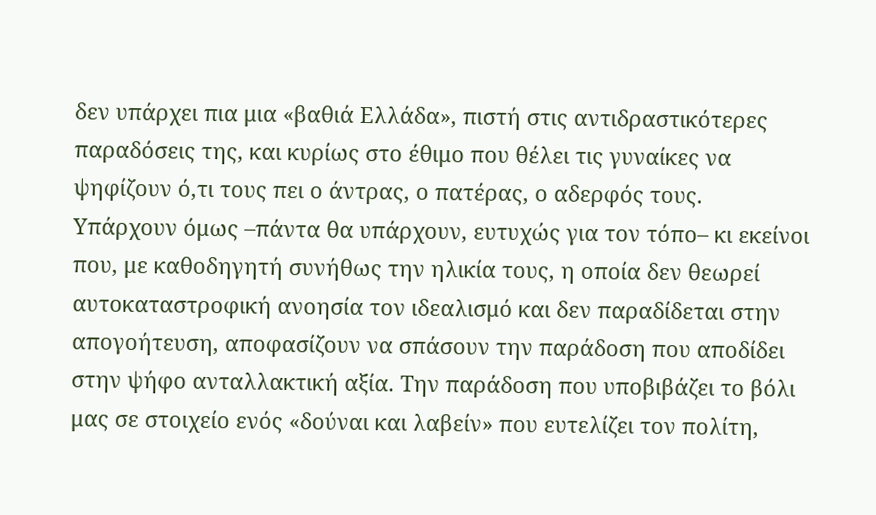δεν υπάρχει πια μια «βαθιά Ελλάδα», πιστή στις αντιδραστικότερες παραδόσεις της, και κυρίως στο έθιμο που θέλει τις γυναίκες να ψηφίζουν ό,τι τους πει ο άντρας, ο πατέρας, ο αδερφός τους.
Υπάρχουν όμως –πάντα θα υπάρχουν, ευτυχώς για τον τόπο– κι εκείνοι που, με καθοδηγητή συνήθως την ηλικία τους, η οποία δεν θεωρεί αυτοκαταστροφική ανοησία τον ιδεαλισμό και δεν παραδίδεται στην απογοήτευση, αποφασίζουν να σπάσουν την παράδοση που αποδίδει στην ψήφο ανταλλακτική αξία. Την παράδοση που υποβιβάζει το βόλι μας σε στοιχείο ενός «δούναι και λαβείν» που ευτελίζει τον πολίτη,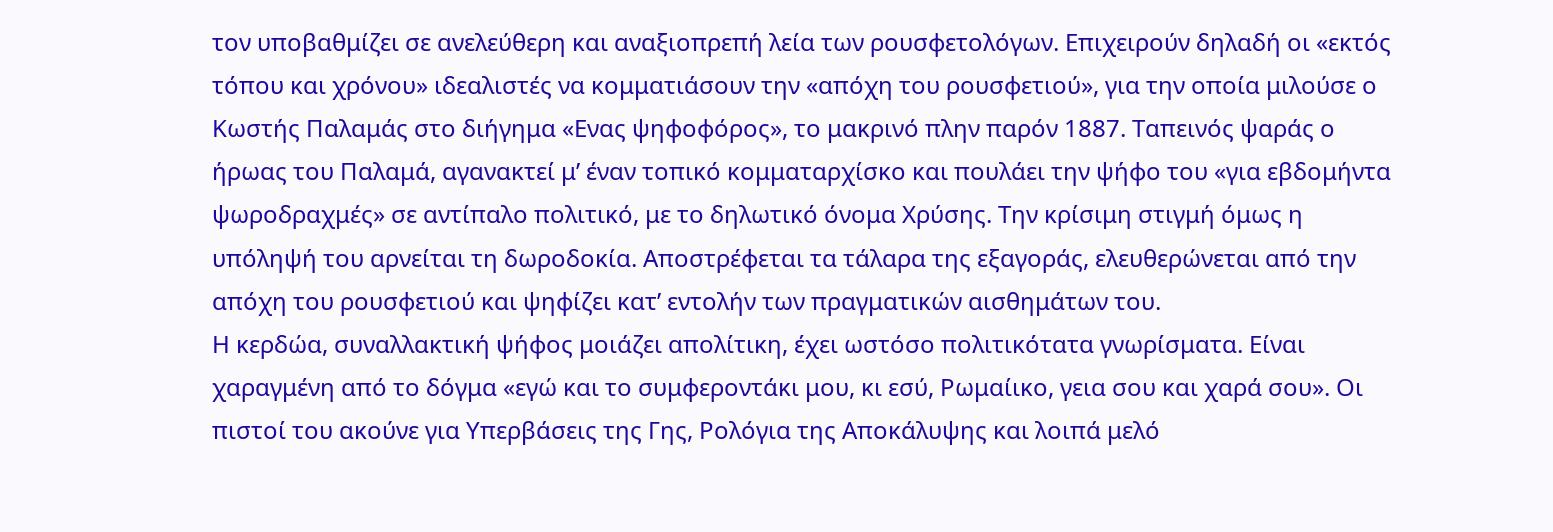τον υποβαθμίζει σε ανελεύθερη και αναξιοπρεπή λεία των ρουσφετολόγων. Επιχειρούν δηλαδή οι «εκτός τόπου και χρόνου» ιδεαλιστές να κομματιάσουν την «απόχη του ρουσφετιού», για την οποία μιλούσε ο Κωστής Παλαμάς στο διήγημα «Ενας ψηφοφόρος», το μακρινό πλην παρόν 1887. Ταπεινός ψαράς ο ήρωας του Παλαμά, αγανακτεί μ’ έναν τοπικό κομματαρχίσκο και πουλάει την ψήφο του «για εβδομήντα ψωροδραχμές» σε αντίπαλο πολιτικό, με το δηλωτικό όνομα Χρύσης. Την κρίσιμη στιγμή όμως η υπόληψή του αρνείται τη δωροδοκία. Αποστρέφεται τα τάλαρα της εξαγοράς, ελευθερώνεται από την απόχη του ρουσφετιού και ψηφίζει κατ’ εντολήν των πραγματικών αισθημάτων του.
Η κερδώα, συναλλακτική ψήφος μοιάζει απολίτικη, έχει ωστόσο πολιτικότατα γνωρίσματα. Είναι χαραγμένη από το δόγμα «εγώ και το συμφεροντάκι μου, κι εσύ, Ρωμαίικο, γεια σου και χαρά σου». Οι πιστοί του ακούνε για Υπερβάσεις της Γης, Ρολόγια της Αποκάλυψης και λοιπά μελό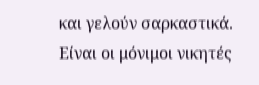και γελούν σαρκαστικά. Είναι οι μόνιμοι νικητές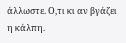άλλωστε. Ο,τι κι αν βγάζει η κάλπη.